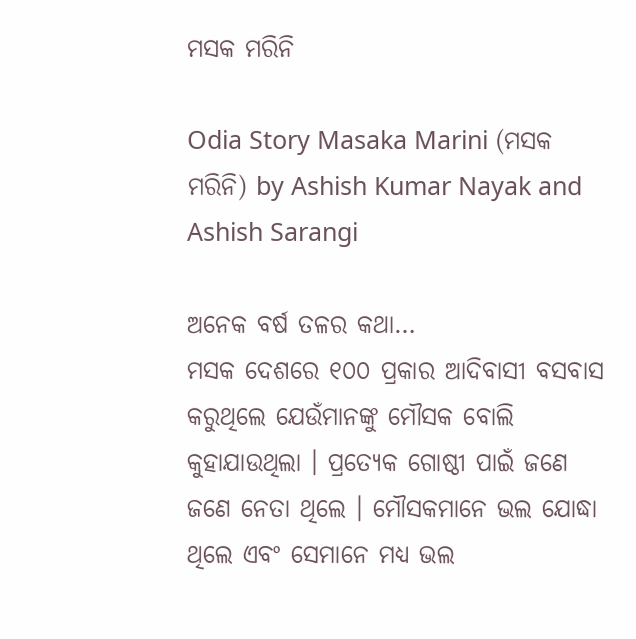ମସକ ମରିନି

Odia Story Masaka Marini (ମସକ ମରିନି) by Ashish Kumar Nayak and Ashish Sarangi

ଅନେକ ବର୍ଷ ତଳର କଥା…
ମସକ ଦେଶରେ ୧୦୦ ପ୍ରକାର ଆଦିବାସୀ ବସବାସ କରୁଥିଲେ ଯେଉଁମାନଙ୍କୁ ମୌସକ ବୋଲି କୁହାଯାଉଥିଲା । ପ୍ରତ୍ୟେକ ଗୋଷ୍ଠୀ ପାଇଁ ଜଣେ ଜଣେ ନେତା ଥିଲେ । ମୌସକମାନେ ଭଲ ଯୋଦ୍ଧା ଥିଲେ ଏବଂ ସେମାନେ ମଧ୍ୟ ଭଲ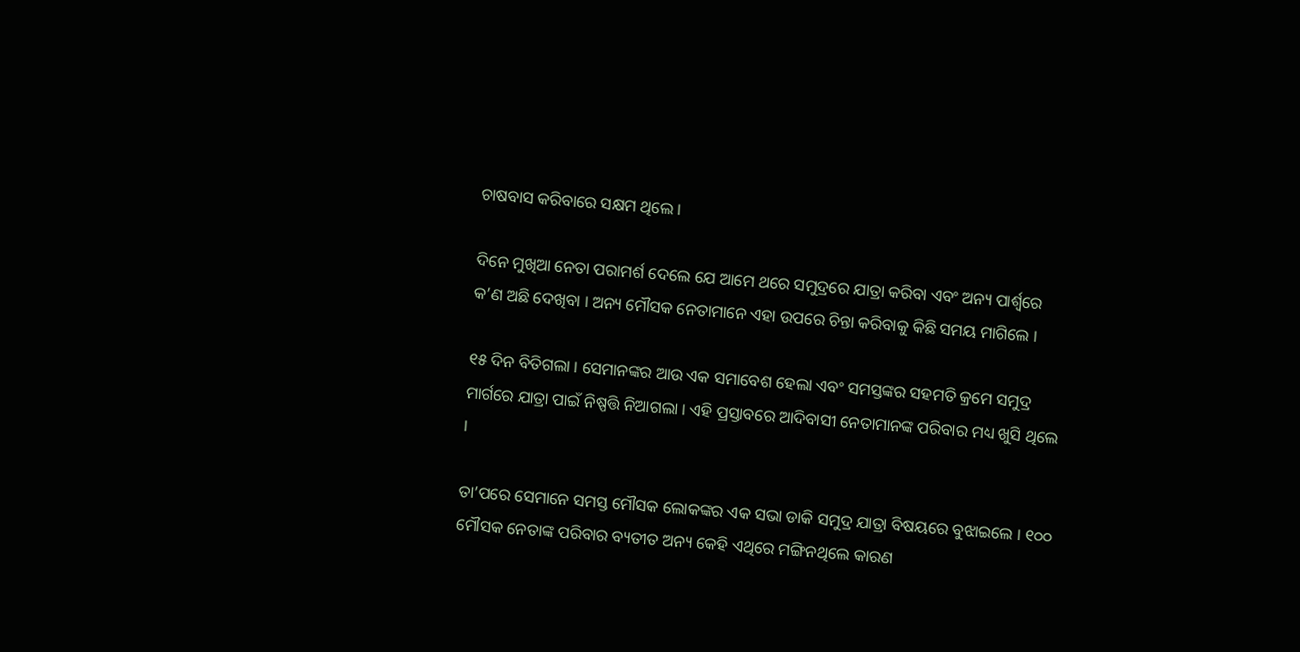ଚାଷବାସ କରିବାରେ ସକ୍ଷମ ଥିଲେ ।

ଦିନେ ମୁଖିଆ ନେତା ପରାମର୍ଶ ଦେଲେ ଯେ ଆମେ ଥରେ ସମୁଦ୍ରରେ ଯାତ୍ରା କରିବା ଏବଂ ଅନ୍ୟ ପାର୍ଶ୍ୱରେ କ’ଣ ଅଛି ଦେଖିବା । ଅନ୍ୟ ମୌସକ ନେତାମାନେ ଏହା ଉପରେ ଚିନ୍ତା କରିବାକୁ କିଛି ସମୟ ମାଗିଲେ ।

୧୫ ଦିନ ବିତିଗଲା । ସେମାନଙ୍କର ଆଉ ଏକ ସମାବେଶ ହେଲା ଏବଂ ସମସ୍ତଙ୍କର ସହମତି କ୍ରମେ ସମୁଦ୍ର ମାର୍ଗରେ ଯାତ୍ରା ପାଇଁ ନିଷ୍ପତ୍ତି ନିଆଗଲା । ଏହି ପ୍ରସ୍ତାବରେ ଆଦିବାସୀ ନେତାମାନଙ୍କ ପରିବାର ମଧ୍ୟ ଖୁସି ଥିଲେ ।

ତା’ପରେ ସେମାନେ ସମସ୍ତ ମୌସକ ଲୋକଙ୍କର ଏକ ସଭା ଡାକି ସମୁଦ୍ର ଯାତ୍ରା ବିଷୟରେ ବୁଝାଇଲେ । ୧୦୦ ମୌସକ ନେତାଙ୍କ ପରିବାର ବ୍ୟତୀତ ଅନ୍ୟ କେହି ଏଥିରେ ମଙ୍ଗିନଥିଲେ କାରଣ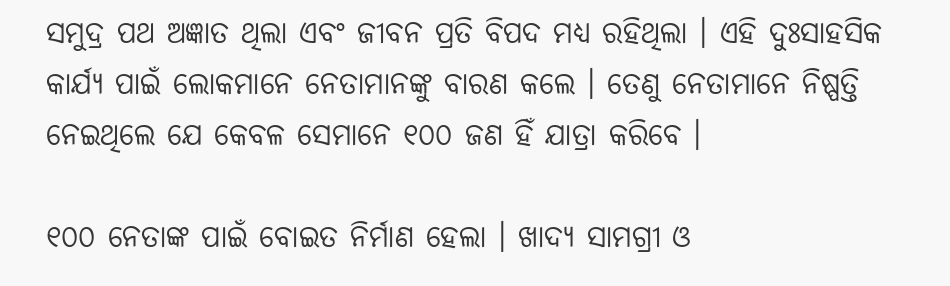ସମୁଦ୍ର ପଥ ଅଜ୍ଞାତ ଥିଲା ଏବଂ ଜୀବନ ପ୍ରତି ବିପଦ ମଧ୍ୟ ରହିଥିଲା । ଏହି ଦୁଃସାହସିକ କାର୍ଯ୍ୟ ପାଇଁ ଲୋକମାନେ ନେତାମାନଙ୍କୁ ବାରଣ କଲେ । ତେଣୁ ନେତାମାନେ ନିଷ୍ପତ୍ତି ନେଇଥିଲେ ଯେ କେବଳ ସେମାନେ ୧୦୦ ଜଣ ହିଁ ଯାତ୍ରା କରିବେ ।

୧୦୦ ନେତାଙ୍କ ପାଇଁ ବୋଇତ ନିର୍ମାଣ ହେଲା । ଖାଦ୍ୟ ସାମଗ୍ରୀ ଓ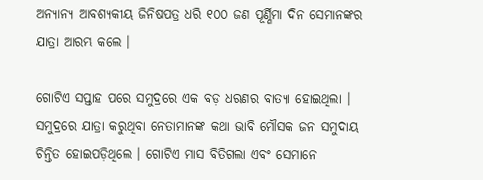ଅନ୍ୟାନ୍ୟ ଆବଶ୍ୟକୀୟ ଜିନିଷପତ୍ର ଧରି ୧୦୦ ଜଣ ପୂର୍ଣ୍ଣିମା ଦିନ ସେମାନଙ୍କର ଯାତ୍ରା ଆରମ୍ଭ କଲେ ।

ଗୋଟିଏ ସପ୍ତାହ ପରେ ସମୁଦ୍ରରେ ଏକ ବଡ଼ ଧରଣର ବାତ୍ୟା ହୋଇଥିଲା । ସମୁଦ୍ରରେ ଯାତ୍ରା କରୁଥିବା ନେତାମାନଙ୍କ କଥା ଭାବି ମୌସକ ଜନ ସମୁଦାୟ ଚିନ୍ତିତ ହୋଇପଡ଼ିଥିଲେ । ଗୋଟିଏ ମାସ ବିତିଗଲା ଏବଂ ସେମାନେ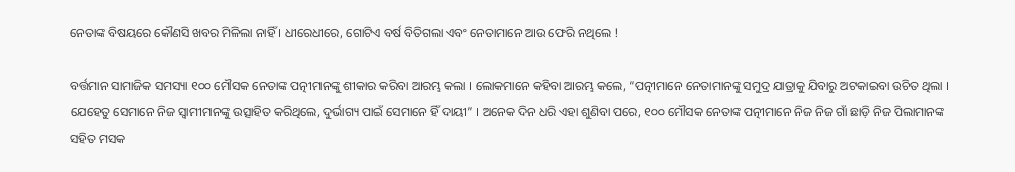ନେତାଙ୍କ ବିଷୟରେ କୌଣସି ଖବର ମିଳିଲା ନାହିଁ । ଧୀରେଧୀରେ, ଗୋଟିଏ ବର୍ଷ ବିତିଗଲା ଏବଂ ନେତାମାନେ ଆଉ ଫେରି ନଥିଲେ !

ବର୍ତ୍ତମାନ ସାମାଜିକ ସମସ୍ୟା ୧୦୦ ମୌସକ ନେତାଙ୍କ ପତ୍ନୀମାନଙ୍କୁ ଶୀକାର କରିବା ଆରମ୍ଭ କଲା । ଲୋକମାନେ କହିବା ଆରମ୍ଭ କଲେ, “ପତ୍ନୀମାନେ ନେତାମାନଙ୍କୁ ସମୁଦ୍ର ଯାତ୍ରାକୁ ଯିବାରୁ ଅଟକାଇବା ଉଚିତ ଥିଲା । ଯେହେତୁ ସେମାନେ ନିଜ ସ୍ୱାମୀମାନଙ୍କୁ ଉତ୍ସାହିତ କରିଥିଲେ, ଦୁର୍ଭାଗ୍ୟ ପାଇଁ ସେମାନେ ହିଁ ଦାୟୀ” । ଅନେକ ଦିନ ଧରି ଏହା ଶୁଣିବା ପରେ, ୧୦୦ ମୌସକ ନେତାଙ୍କ ପତ୍ନୀମାନେ ନିଜ ନିଜ ଗାଁ ଛାଡ଼ି ନିଜ ପିଲାମାନଙ୍କ ସହିତ ମସକ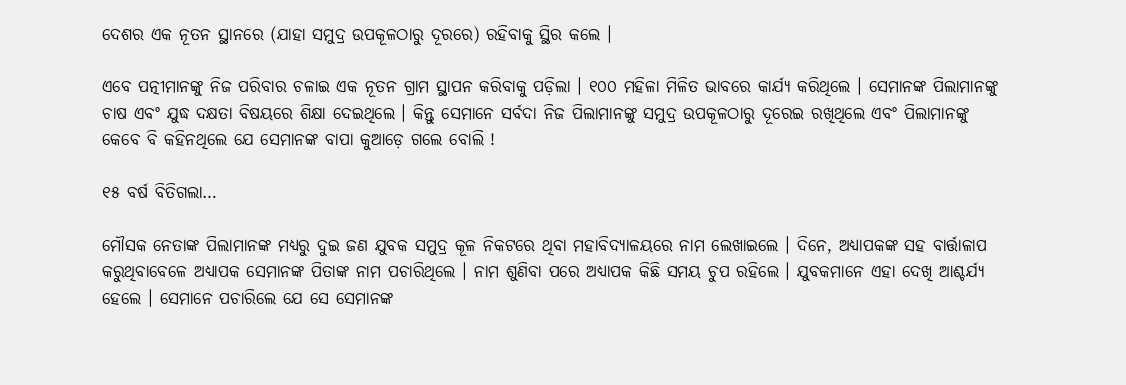ଦେଶର ଏକ ନୂତନ ସ୍ଥାନରେ (ଯାହା ସମୁଦ୍ର ଉପକୂଳଠାରୁ ଦୂରରେ) ରହିବାକୁ ସ୍ଥିର କଲେ ।

ଏବେ ପତ୍ନୀମାନଙ୍କୁ ନିଜ ପରିବାର ଚଳାଇ ଏକ ନୂତନ ଗ୍ରାମ ସ୍ଥାପନ କରିବାକୁ ପଡ଼ିଲା । ୧୦୦ ମହିଳା ମିଳିତ ଭାବରେ କାର୍ଯ୍ୟ କରିଥିଲେ । ସେମାନଙ୍କ ପିଲାମାନଙ୍କୁ ଚାଷ ଏବଂ ଯୁଦ୍ଧ ଦକ୍ଷତା ବିଷୟରେ ଶିକ୍ଷା ଦେଇଥିଲେ । କିନ୍ତୁ ସେମାନେ ସର୍ବଦା ନିଜ ପିଲାମାନଙ୍କୁ ସମୁଦ୍ର ଉପକୂଳଠାରୁ ଦୂରେଇ ରଖିଥିଲେ ଏବଂ ପିଲାମାନଙ୍କୁ କେବେ ବି କହିନଥିଲେ ଯେ ସେମାନଙ୍କ ବାପା କୁଆଡ଼େ ଗଲେ ବୋଲି !

୧୫ ବର୍ଷ ବିତିଗଲା…

ମୌସକ ନେତାଙ୍କ ପିଲାମାନଙ୍କ ମଧ୍ୟରୁ ଦୁଇ ଜଣ ଯୁବକ ସମୁଦ୍ର କୂଳ ନିକଟରେ ଥିବା ମହାବିଦ୍ୟାଳୟରେ ନାମ ଲେଖାଇଲେ । ଦିନେ, ଅଧ୍ୟାପକଙ୍କ ସହ ବାର୍ତ୍ତାଳାପ କରୁଥିବାବେଳେ ଅଧ୍ୟାପକ ସେମାନଙ୍କ ପିତାଙ୍କ ନାମ ପଚାରିଥିଲେ । ନାମ ଶୁଣିବା ପରେ ଅଧ୍ୟାପକ କିଛି ସମୟ ଚୁପ ରହିଲେ । ଯୁବକମାନେ ଏହା ଦେଖି ଆଶ୍ଚର୍ଯ୍ୟ ହେଲେ । ସେମାନେ ପଚାରିଲେ ଯେ ସେ ସେମାନଙ୍କ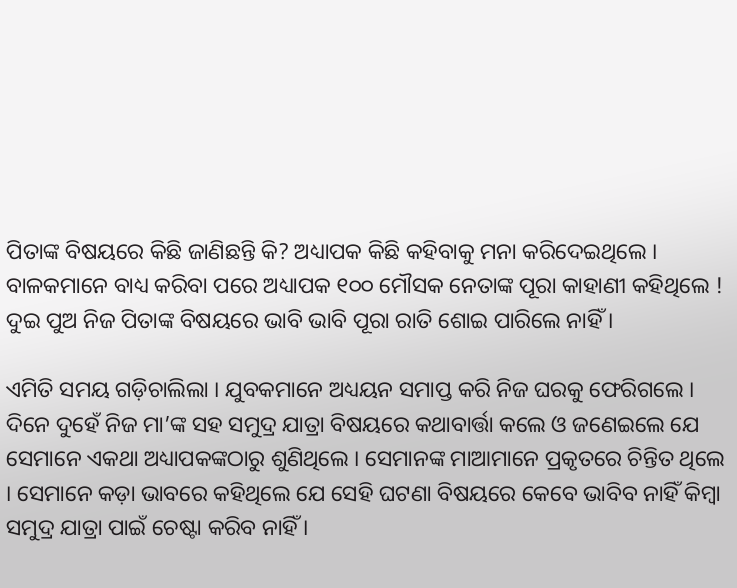ପିତାଙ୍କ ବିଷୟରେ କିଛି ଜାଣିଛନ୍ତି କି? ଅଧ୍ୟାପକ କିଛି କହିବାକୁ ମନା କରିଦେଇଥିଲେ । ବାଳକମାନେ ବାଧ୍ୟ କରିବା ପରେ ଅଧ୍ୟାପକ ୧୦୦ ମୌସକ ନେତାଙ୍କ ପୂରା କାହାଣୀ କହିଥିଲେ ! ଦୁଇ ପୁଅ ନିଜ ପିତାଙ୍କ ବିଷୟରେ ଭାବି ଭାବି ପୂରା ରାତି ଶୋଇ ପାରିଲେ ନାହିଁ ।

ଏମିତି ସମୟ ଗଡ଼ିଚାଲିଲା । ଯୁବକମାନେ ଅଧ୍ୟୟନ ସମାପ୍ତ କରି ନିଜ ଘରକୁ ଫେରିଗଲେ । ଦିନେ ଦୁହେଁ ନିଜ ମା’ଙ୍କ ସହ ସମୁଦ୍ର ଯାତ୍ରା ବିଷୟରେ କଥାବାର୍ତ୍ତା କଲେ ଓ ଜଣେଇଲେ ଯେ ସେମାନେ ଏକଥା ଅଧ୍ୟାପକଙ୍କଠାରୁ ଶୁଣିଥିଲେ । ସେମାନଙ୍କ ମାଆମାନେ ପ୍ରକୃତରେ ଚିନ୍ତିତ ଥିଲେ । ସେମାନେ କଡ଼ା ଭାବରେ କହିଥିଲେ ଯେ ସେହି ଘଟଣା ବିଷୟରେ କେବେ ଭାବିବ ନାହିଁ କିମ୍ୱା ସମୁଦ୍ର ଯାତ୍ରା ପାଇଁ ଚେଷ୍ଟା କରିବ ନାହିଁ ।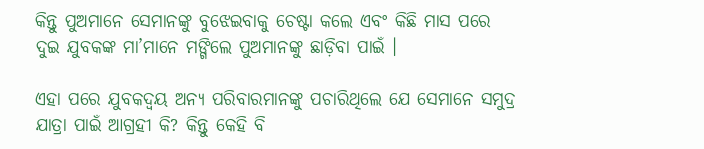କିନ୍ତୁ ପୁଅମାନେ ସେମାନଙ୍କୁ ବୁଝେଇବାକୁ ଚେଷ୍ଟା କଲେ ଏବଂ କିଛି ମାସ ପରେ ଦୁଇ ଯୁବକଙ୍କ ମା’ମାନେ ମଙ୍ଗିଲେ ପୁଅମାନଙ୍କୁ ଛାଡ଼ିବା ପାଇଁ ।

ଏହା ପରେ ଯୁବକଦ୍ୱୟ ଅନ୍ୟ ପରିବାରମାନଙ୍କୁ ପଚାରିଥିଲେ ଯେ ସେମାନେ ସମୁଦ୍ର ଯାତ୍ରା ପାଇଁ ଆଗ୍ରହୀ କି? କିନ୍ତୁ କେହି ବି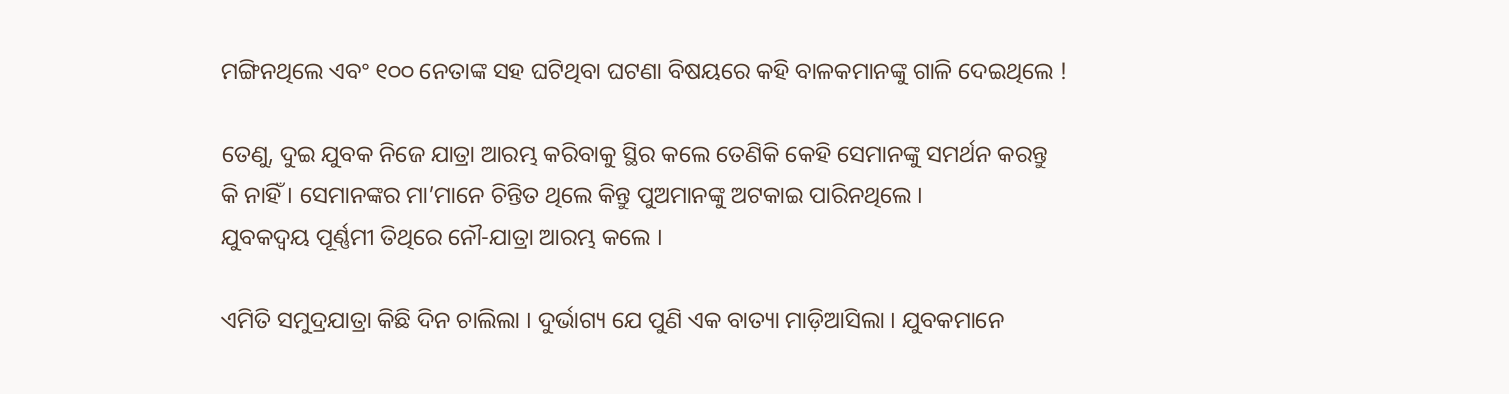ମଙ୍ଗିନଥିଲେ ଏବଂ ୧୦୦ ନେତାଙ୍କ ସହ ଘଟିଥିବା ଘଟଣା ବିଷୟରେ କହି ବାଳକମାନଙ୍କୁ ଗାଳି ଦେଇଥିଲେ !

ତେଣୁ, ଦୁଇ ଯୁବକ ନିଜେ ଯାତ୍ରା ଆରମ୍ଭ କରିବାକୁ ସ୍ଥିର କଲେ ତେଣିକି କେହି ସେମାନଙ୍କୁ ସମର୍ଥନ କରନ୍ତୁ କି ନାହିଁ । ସେମାନଙ୍କର ମା’ମାନେ ଚିନ୍ତିତ ଥିଲେ କିନ୍ତୁ ପୁଅମାନଙ୍କୁ ଅଟକାଇ ପାରିନଥିଲେ ।
ଯୁବକଦ୍ୱୟ ପୂର୍ଣ୍ଣମୀ ତିଥିରେ ନୌ-ଯାତ୍ରା ଆରମ୍ଭ କଲେ ।

ଏମିତି ସମୁଦ୍ରଯାତ୍ରା କିଛି ଦିନ ଚାଲିଲା । ଦୁର୍ଭାଗ୍ୟ ଯେ ପୁଣି ଏକ ବାତ୍ୟା ମାଡ଼ିଆସିଲା । ଯୁବକମାନେ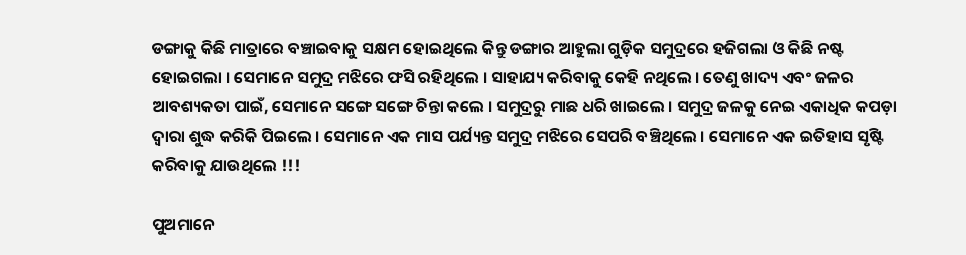ଡଙ୍ଗାକୁ କିଛି ମାତ୍ରାରେ ବଞ୍ଚାଇବାକୁ ସକ୍ଷମ ହୋଇଥିଲେ କିନ୍ତୁ ଡଙ୍ଗାର ଆହୁଲା ଗୁଡ଼ିକ ସମୁଦ୍ରରେ ହଜିଗଲା ଓ କିଛି ନଷ୍ଟ ହୋଇଗଲା । ସେମାନେ ସମୁଦ୍ର ମଝିରେ ଫସି ରହିଥିଲେ । ସାହାଯ୍ୟ କରିବାକୁ କେହି ନଥିଲେ । ତେଣୁ ଖାଦ୍ୟ ଏବଂ ଜଳର ଆବଶ୍ୟକତା ପାଇଁ, ସେମାନେ ସଙ୍ଗେ ସଙ୍ଗେ ଚିନ୍ତା କଲେ । ସମୁଦ୍ରରୁ ମାଛ ଧରି ଖାଇଲେ । ସମୁଦ୍ର ଜଳକୁ ନେଇ ଏକାଧିକ କପଡ଼ା ଦ୍ୱାରା ଶୁଦ୍ଧ କରିକି ପିଇଲେ । ସେମାନେ ଏକ ମାସ ପର୍ଯ୍ୟନ୍ତ ସମୁଦ୍ର ମଝିରେ ସେପରି ବଞ୍ଚିଥିଲେ । ସେମାନେ ଏକ ଇତିହାସ ସୃଷ୍ଟି କରିବାକୁ ଯାଉଥିଲେ !!!

ପୁଅମାନେ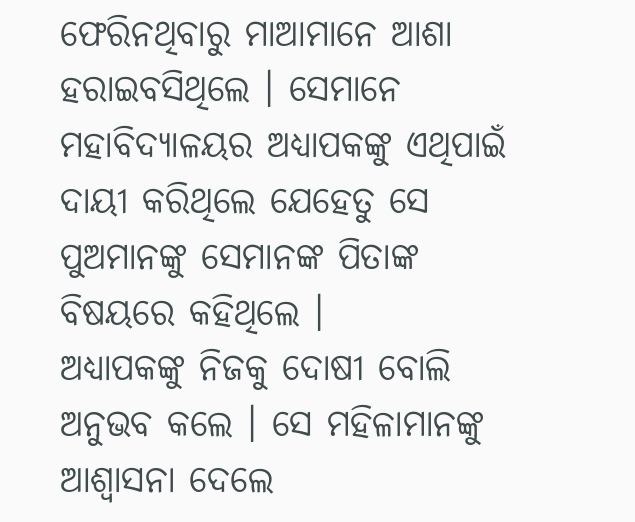ଫେରିନଥିବାରୁ ମାଆମାନେ ଆଶା ହରାଇବସିଥିଲେ । ସେମାନେ ମହାବିଦ୍ୟାଳୟର ଅଧ୍ୟାପକଙ୍କୁ ଏଥିପାଇଁ ଦାୟୀ କରିଥିଲେ ଯେହେତୁ ସେ ପୁଅମାନଙ୍କୁ ସେମାନଙ୍କ ପିତାଙ୍କ ବିଷୟରେ କହିଥିଲେ ।
ଅଧ୍ୟାପକଙ୍କୁ ନିଜକୁ ଦୋଷୀ ବୋଲି ଅନୁଭବ କଲେ । ସେ ମହିଳାମାନଙ୍କୁ ଆଶ୍ୱାସନା ଦେଲେ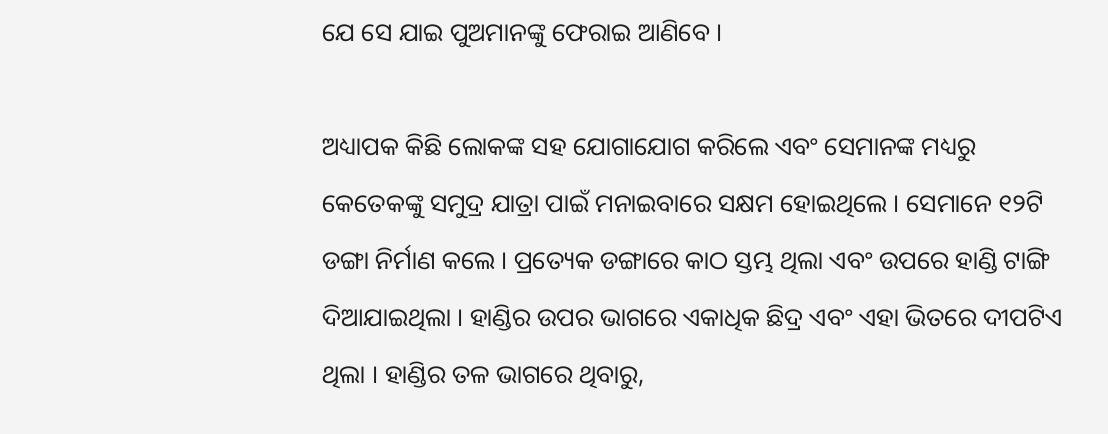ଯେ ସେ ଯାଇ ପୁଅମାନଙ୍କୁ ଫେରାଇ ଆଣିବେ ।

ଅଧ୍ୟାପକ କିଛି ଲୋକଙ୍କ ସହ ଯୋଗାଯୋଗ କରିଲେ ଏବଂ ସେମାନଙ୍କ ମଧ୍ୟରୁ କେତେକଙ୍କୁ ସମୁଦ୍ର ଯାତ୍ରା ପାଇଁ ମନାଇବାରେ ସକ୍ଷମ ହୋଇଥିଲେ । ସେମାନେ ୧୨ଟି ଡଙ୍ଗା ନିର୍ମାଣ କଲେ । ପ୍ରତ୍ୟେକ ଡଙ୍ଗାରେ କାଠ ସ୍ତମ୍ଭ ଥିଲା ଏବଂ ଉପରେ ହାଣ୍ଡି ଟାଙ୍ଗି ଦିଆଯାଇଥିଲା । ହାଣ୍ଡିର ଉପର ଭାଗରେ ଏକାଧିକ ଛିଦ୍ର ଏବଂ ଏହା ଭିତରେ ଦୀପଟିଏ ଥିଲା । ହାଣ୍ଡିର ତଳ ଭାଗରେ ଥିବାରୁ,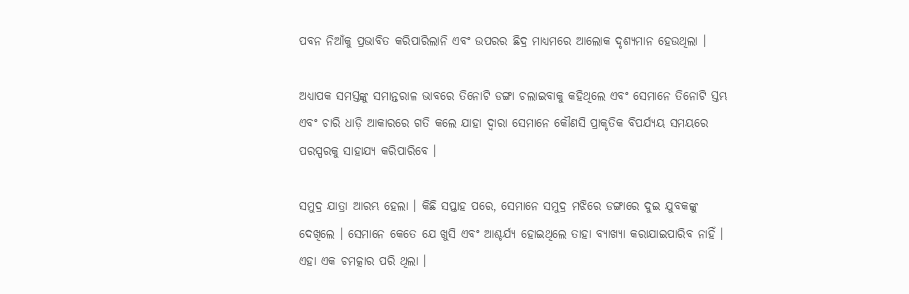ପବନ ନିଆଁକୁ ପ୍ରଭାବିତ କରିପାରିଲାନି ଏବଂ ଉପରର ଛିଦ୍ର ମାଧ୍ୟମରେ ଆଲୋକ ଦୃଶ୍ୟମାନ ହେଉଥିଲା ।

ଅଧ୍ୟାପକ ସମସ୍ତଙ୍କୁ ସମାନ୍ତରାଳ ଭାବରେ ତିନୋଟି ଡଙ୍ଗା ଚଲାଇବାକୁ କହିଥିଲେ ଏବଂ ସେମାନେ ତିନୋଟି ସ୍ତମ୍ଭ ଏବଂ ଚାରି ଧାଡ଼ି ଆକାରରେ ଗତି କଲେ ଯାହା ଦ୍ୱାରା ସେମାନେ କୌଣସି ପ୍ରାକୃତିକ ବିପର୍ଯ୍ୟୟ ସମୟରେ ପରସ୍ପରକୁ ସାହାଯ୍ୟ କରିପାରିବେ ।

ସମୁଦ୍ର ଯାତ୍ରା ଆରମ୍ଭ ହେଲା । କିଛି ସପ୍ତାହ ପରେ, ସେମାନେ ସମୁଦ୍ର ମଝିରେ ଡଙ୍ଗାରେ ଦୁଇ ଯୁବକଙ୍କୁ ଦେଖିଲେ । ସେମାନେ କେତେ ଯେ ଖୁସି ଏବଂ ଆଶ୍ଚର୍ଯ୍ୟ ହୋଇଥିଲେ ତାହା ବ୍ୟାଖ୍ୟା କରାଯାଇପାରିବ ନାହିଁ । ଏହା ଏକ ଚମତ୍କାର ପରି ଥିଲା ।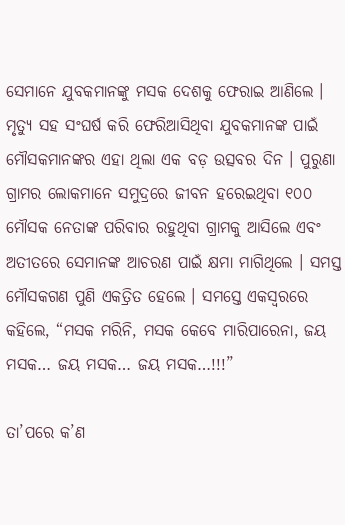ସେମାନେ ଯୁବକମାନଙ୍କୁ ମସକ ଦେଶକୁ ଫେରାଇ ଆଣିଲେ । ମୃତ୍ୟୁ ସହ ସଂଘର୍ଷ କରି ଫେରିଆସିଥିବା ଯୁବକମାନଙ୍କ ପାଇଁ ମୌସକମାନଙ୍କର ଏହା ଥିଲା ଏକ ବଡ଼ ଉତ୍ସବର ଦିନ । ପୁରୁଣା ଗ୍ରାମର ଲୋକମାନେ ସମୁଦ୍ରରେ ଜୀବନ ହରେଇଥିବା ୧୦୦ ମୌସକ ନେତାଙ୍କ ପରିବାର ରହୁଥିବା ଗ୍ରାମକୁ ଆସିଲେ ଏବଂ ଅତୀତରେ ସେମାନଙ୍କ ଆଚରଣ ପାଇଁ କ୍ଷମା ମାଗିଥିଲେ । ସମସ୍ତ ମୌସକଗଣ ପୁଣି ଏକତ୍ରିତ ହେଲେ । ସମସ୍ତେ ଏକସ୍ୱରରେ କହିଲେ, “ମସକ ମରିନି, ମସକ କେବେ ମାରିପାରେନା, ଜୟ ମସକ… ଜୟ ମସକ… ଜୟ ମସକ…!!!”

ତା’ପରେ କ’ଣ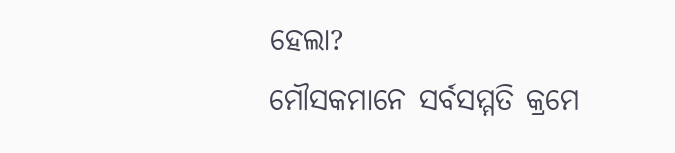ହେଲା?
ମୌସକମାନେ ସର୍ବସମ୍ମତି କ୍ରମେ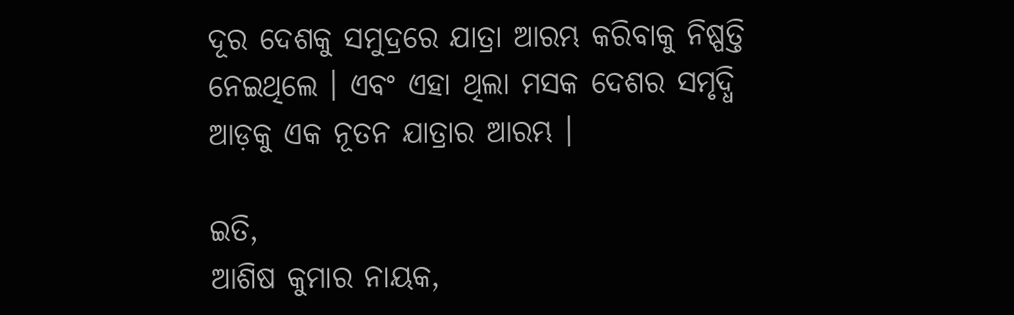ଦୂର ଦେଶକୁ ସମୁଦ୍ରରେ ଯାତ୍ରା ଆରମ୍ଭ କରିବାକୁ ନିଷ୍ପତ୍ତି ନେଇଥିଲେ । ଏବଂ ଏହା ଥିଲା ମସକ ଦେଶର ସମୃଦ୍ଧି ଆଡ଼କୁ ଏକ ନୂତନ ଯାତ୍ରାର ଆରମ୍ଭ ।

ଇତି,
ଆଶିଷ କୁମାର ନାୟକ,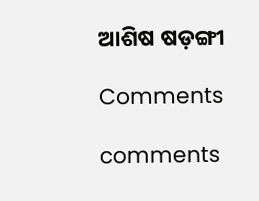ଆଶିଷ ଷଡ଼ଙ୍ଗୀ

Comments

comments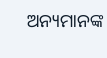ଅନ୍ୟମାନଙ୍କ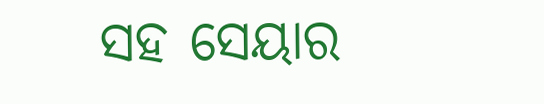ସହ ସେୟାର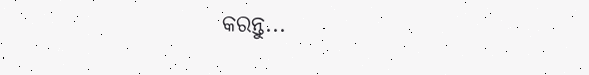କରନ୍ତୁ...